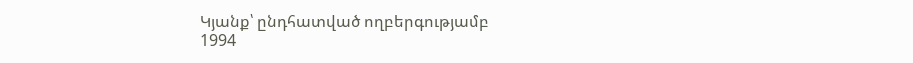Կյանք՝ ընդհատված ողբերգությամբ
1994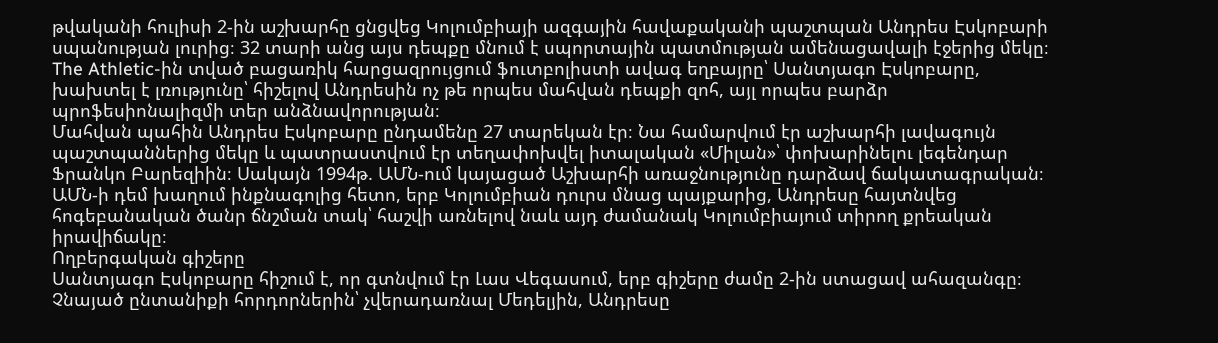թվականի հուլիսի 2-ին աշխարհը ցնցվեց Կոլումբիայի ազգային հավաքականի պաշտպան Անդրես Էսկոբարի սպանության լուրից։ 32 տարի անց այս դեպքը մնում է սպորտային պատմության ամենացավալի էջերից մեկը։ The Athletic-ին տված բացառիկ հարցազրույցում ֆուտբոլիստի ավագ եղբայրը՝ Սանտյագո Էսկոբարը, խախտել է լռությունը՝ հիշելով Անդրեսին ոչ թե որպես մահվան դեպքի զոհ, այլ որպես բարձր պրոֆեսիոնալիզմի տեր անձնավորության։
Մահվան պահին Անդրես Էսկոբարը ընդամենը 27 տարեկան էր։ Նա համարվում էր աշխարհի լավագույն պաշտպաններից մեկը և պատրաստվում էր տեղափոխվել իտալական «Միլան»՝ փոխարինելու լեգենդար Ֆրանկո Բարեզիին։ Սակայն 1994թ. ԱՄՆ-ում կայացած Աշխարհի առաջնությունը դարձավ ճակատագրական։ ԱՄՆ-ի դեմ խաղում ինքնագոլից հետո, երբ Կոլումբիան դուրս մնաց պայքարից, Անդրեսը հայտնվեց հոգեբանական ծանր ճնշման տակ՝ հաշվի առնելով նաև այդ ժամանակ Կոլումբիայում տիրող քրեական իրավիճակը։
Ողբերգական գիշերը
Սանտյագո Էսկոբարը հիշում է, որ գտնվում էր Լաս Վեգասում, երբ գիշերը ժամը 2-ին ստացավ ահազանգը։ Չնայած ընտանիքի հորդորներին՝ չվերադառնալ Մեդելյին, Անդրեսը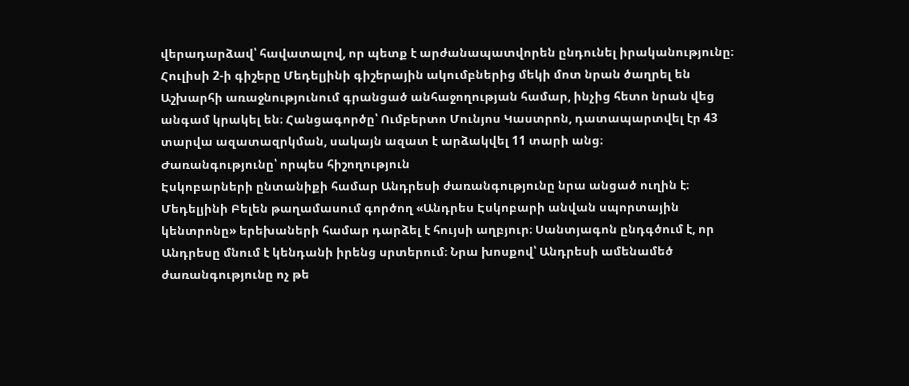վերադարձավ՝ հավատալով, որ պետք է արժանապատվորեն ընդունել իրականությունը։ Հուլիսի 2-ի գիշերը Մեդելյինի գիշերային ակումբներից մեկի մոտ նրան ծաղրել են Աշխարհի առաջնությունում գրանցած անհաջողության համար, ինչից հետո նրան վեց անգամ կրակել են։ Հանցագործը՝ Ումբերտո Մունյոս Կաստրոն, դատապարտվել էր 43 տարվա ազատազրկման, սակայն ազատ է արձակվել 11 տարի անց։
Ժառանգությունը՝ որպես հիշողություն
Էսկոբարների ընտանիքի համար Անդրեսի ժառանգությունը նրա անցած ուղին է։ Մեդելյինի Բելեն թաղամասում գործող «Անդրես Էսկոբարի անվան սպորտային կենտրոնը» երեխաների համար դարձել է հույսի աղբյուր։ Սանտյագոն ընդգծում է, որ Անդրեսը մնում է կենդանի իրենց սրտերում։ Նրա խոսքով՝ Անդրեսի ամենամեծ ժառանգությունը ոչ թե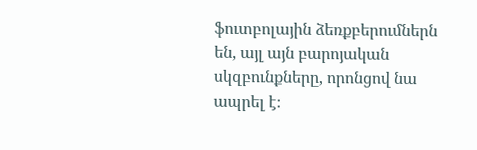ֆուտբոլային ձեռքբերումներն են, այլ այն բարոյական սկզբունքները, որոնցով նա ապրել է։